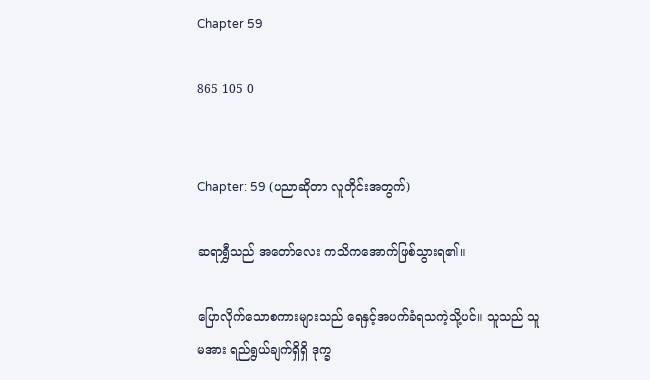Chapter 59

865 105 0


Chapter: 59 (ပညာဆိုတာ လူတိုင်းအတွက်)

ဆရာရွှီသည် အတော်လေး ကသိကအောက်ဖြစ်သွားရ၏။

ပြောလိုက်သောစကားများသည် ရေနှင့်အပက်ခံရသကဲ့သို့ပင်။ သူသည် သူမအား ရည်ရွယ်ချက်ရှိရှိ ဒုက္ခ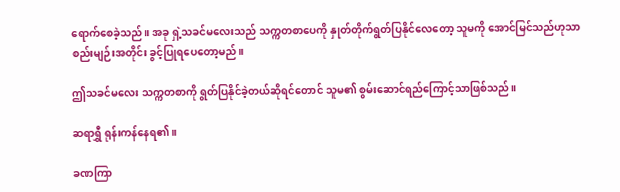ရောက်စေခဲ့သည်။ အခု ရှဲ့သခင်မလေးသည် သက္ကတစာပေကို နှုတ်တိုက်ရွတ်ပြနိုင်လေတော့ သူမကို အောင်မြင်သည်ဟုသာ စည်းမျဉ်းအတိုင်း ခွင့်ပြုရပေတော့မည်။

ဤသခင်မလေး သက္ကတစာကို ရွတ်ပြနိုင်ခဲ့တယ်ဆိုရင်တောင် သူမ၏ စွမ်းဆောင်ရည်ကြောင့်သာဖြစ်သည်။

ဆရာရွှီ ရုန်းကန်နေရ၏။

ခဏကြာ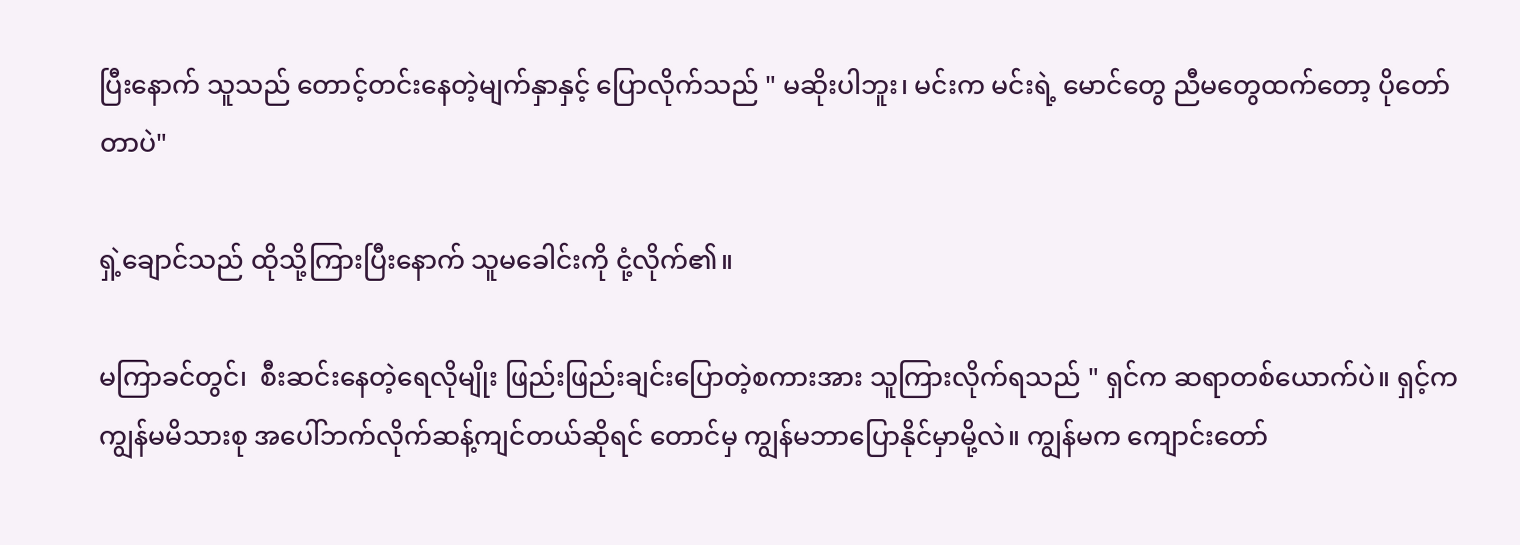ပြီးနောက် သူသည် တောင့်တင်းနေတဲ့မျက်နှာနှင့် ပြောလိုက်သည် " မဆိုးပါဘူး၊ မင်းက မင်းရဲ့ မောင်တွေ ညီမတွေထက်တော့ ပိုတော်တာပဲ"

ရှဲ့ချောင်သည် ထိုသို့ကြားပြီးနောက် သူမခေါင်းကို ငုံ့လိုက်၏။

မကြာခင်တွင်၊  စီးဆင်းနေတဲ့ရေလိုမျိုး ဖြည်းဖြည်းချင်းပြောတဲ့စကားအား သူကြားလိုက်ရသည် " ရှင်က ဆရာတစ်ယောက်ပဲ။ ရှင့်က ကျွန်မမိသားစု အပေါ်ဘက်လိုက်ဆန့်ကျင်တယ်ဆိုရင် တောင်မှ ကျွန်မဘာပြောနိုင်မှာမို့လဲ။ ကျွန်မက ကျောင်းတော်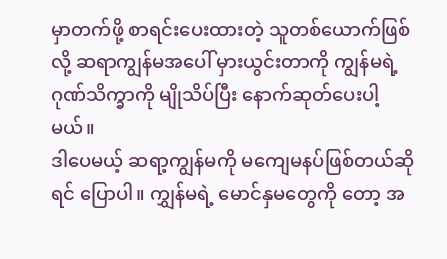မှာတက်ဖို့ စာရင်းပေးထားတဲ့ သူတစ်ယောက်ဖြစ်လို့ ဆရာကျွန်မ‌‌အပေါ် မှားယွင်းတာကို ကျွန်မရဲ့ ဂုဏ်သိက္ခာကို မျိုသိပ်ပြီး ‌နောက်ဆုတ်ပေးပါ့မယ်။
ဒါပေမယ့် ဆရာ့ကျွန်မကို မကျေမနပ်ဖြစ်တယ်ဆိုရင် ပြောပါ။ ကျွှန်မရဲ့ ‌မောင်နှမတွေကို တော့ အ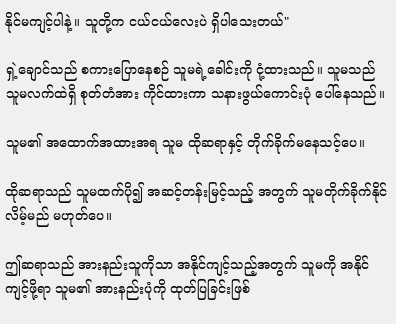နိုင်မကျင့်ပါနဲ့။ သူတို့က ငယ်ငယ်လေးပဲ ရှိပါသေးတယ်"

ရှဲ့ချောင်သည် စကားပြောနေစဉ် သူမရဲ့ခေါင်းကို ငုံ့ထားသည်။ သူမသည် သူမလက်ထဲရှိ စုတ်တံအား ကိုင်ထားကာ သနားဖွယ်ကောင်းပုံ ပေါ်နေသည်။

သူမ၏ အထောက်အထားအရ သူမ ထိုဆရာနှင့် တိုက်ခိုက်မနေသင့်ပေ။

ထိုဆရာသည် သူမထက်ပို၍ အဆင့်တန်းမြင့်သည့် အတွက် သူမတိုက်ခိုက်နိုင်လိမ့်မည် မဟုတ်ပေ။

ဤဆရာသည် အားနည်းသူကိုသာ အနိုင်ကျင့်သည့်အတွက် သူမကို အနိုင်ကျင့်ဖို့ရာ သူမ၏ အားနည်းပုံကို ထုတ်ပြခြင်းဖြစ်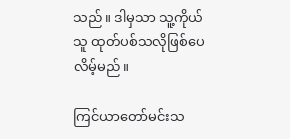သည်။ ဒါမှသာ သူ့ကိုယ်သူ ထုတ်ပစ်သလိုဖြစ်ပေလိမ့်မည်။

ကြင်ယာတော်မင်းသ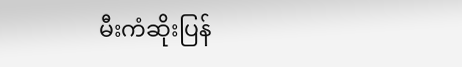မီးကံဆိုးပြန်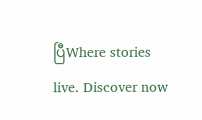ပြီWhere stories live. Discover now